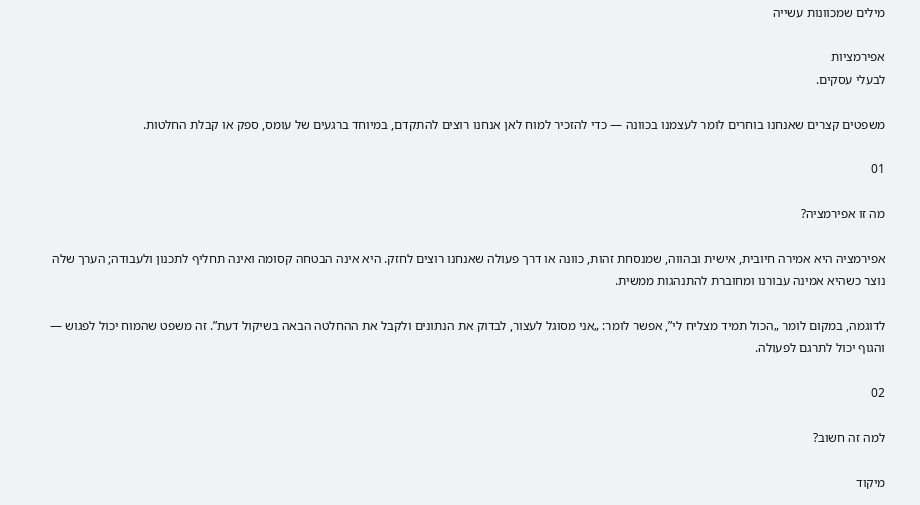מילים שמכוונות עשייה

אפירמציות
לבעלי עסקים.

משפטים קצרים שאנחנו בוחרים לומר לעצמנו בכוונה — כדי להזכיר למוח לאן אנחנו רוצים להתקדם, במיוחד ברגעים של עומס, ספק או קבלת החלטות.

01

מה זו אפירמציה?

אפירמציה היא אמירה חיובית, אישית ובהווה, שמנסחת זהות, כוונה או דרך פעולה שאנחנו רוצים לחזק. היא אינה הבטחה קסומה ואינה תחליף לתכנון ולעבודה; הערך שלה נוצר כשהיא אמינה עבורנו ומחוברת להתנהגות ממשית.

לדוגמה, במקום לומר „הכול תמיד מצליח לי”, אפשר לומר: „אני מסוגל לעצור, לבדוק את הנתונים ולקבל את ההחלטה הבאה בשיקול דעת”. זה משפט שהמוח יכול לפגוש — והגוף יכול לתרגם לפעולה.

02

למה זה חשוב?

מיקוד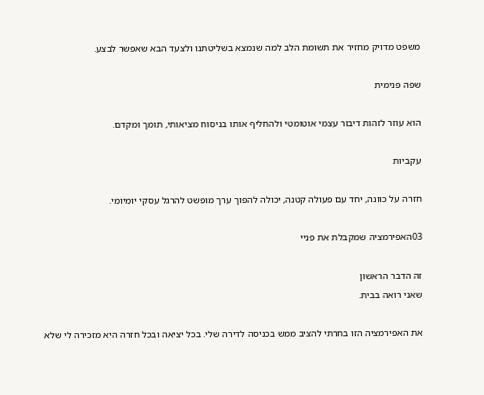משפט מדויק מחזיר את תשומת הלב למה שנמצא בשליטתנו ולצעד הבא שאפשר לבצע.

שפה פנימית

הוא עוזר לזהות דיבור עצמי אוטומטי ולהחליף אותו בניסוח מציאותי, תומך ומקדם.

עקביות

חזרה על כוונה, יחד עם פעולה קטנה, יכולה להפוך ערך מופשט להרגל עסקי יומיומי.

03האפירמציה שמקבלת את פניי

זה הדבר הראשון
שאני רואה בבית.

את האפירמציה הזו בחרתי להציב ממש בכניסה לדירה שלי. בכל יציאה ובכל חזרה היא מזכירה לי שלא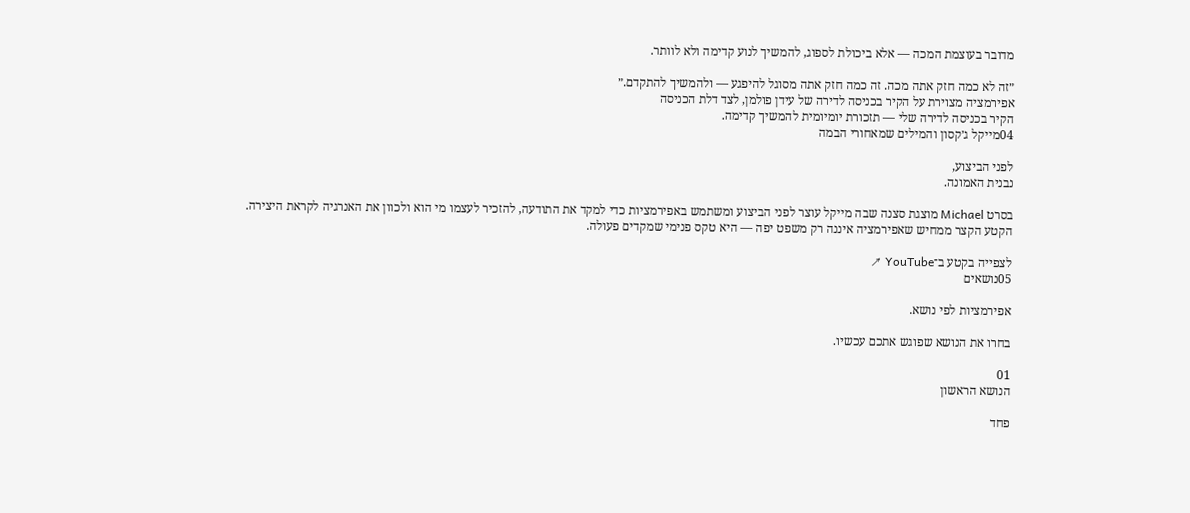מדובר בעוצמת המכה — אלא ביכולת לספוג, להמשיך לנוע קדימה ולא לוותר.

״זה לא כמה חזק אתה מכה. זה כמה חזק אתה מסוגל להיפגע — ולהמשיך להתקדם.״
אפירמציה מצוירת על הקיר בכניסה לדירה של עידן פולמן, לצד דלת הכניסה
הקיר בכניסה לדירה שלי — תזכורת יומיומית להמשיך קדימה.
04מייקל ג׳קסון והמילים שמאחורי הבמה

לפני הביצוע,
נבנית האמונה.

בסרט Michael מוצגת סצנה שבה מייקל עוצר לפני הביצוע ומשתמש באפירמציות כדי למקד את התודעה, להזכיר לעצמו מי הוא ולכוון את האנרגיה לקראת היצירה. הקטע הקצר ממחיש שאפירמציה איננה רק משפט יפה — היא טקס פנימי שמקדים פעולה.

לצפייה בקטע ב־YouTube ↗
05נושאים

אפירמציות לפי נושא.

בחרו את הנושא שפוגש אתכם עכשיו.

01
הנושא הראשון

פחד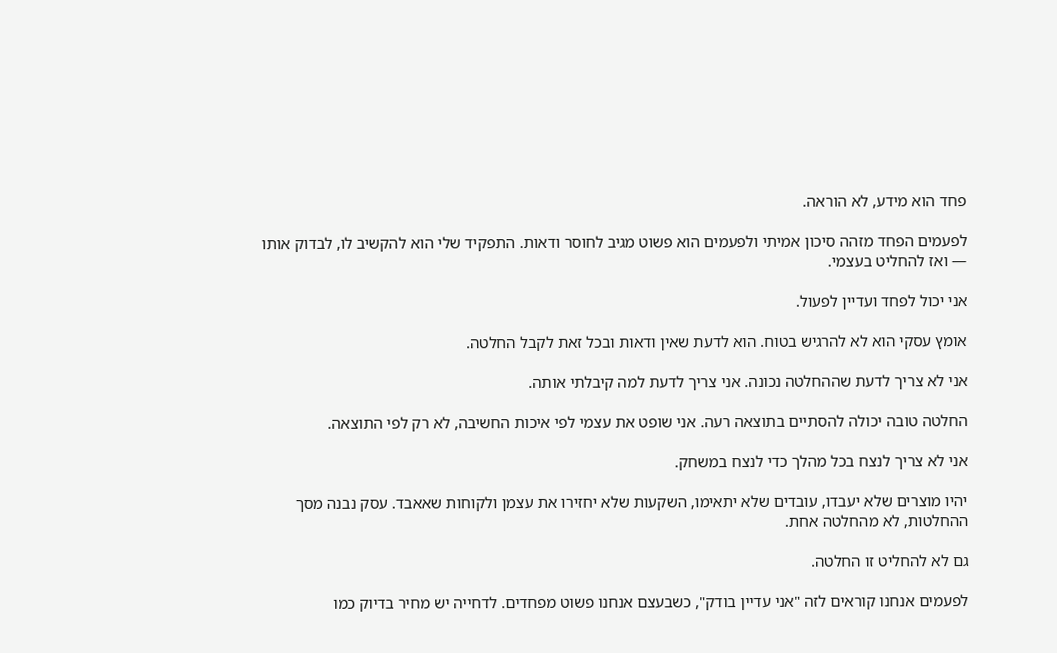פחד הוא מידע, לא הוראה.

לפעמים הפחד מזהה סיכון אמיתי ולפעמים הוא פשוט מגיב לחוסר ודאות. התפקיד שלי הוא להקשיב לו, לבדוק אותו — ואז להחליט בעצמי.

אני יכול לפחד ועדיין לפעול.

אומץ עסקי הוא לא להרגיש בטוח. הוא לדעת שאין ודאות ובכל זאת לקבל החלטה.

אני לא צריך לדעת שההחלטה נכונה. אני צריך לדעת למה קיבלתי אותה.

החלטה טובה יכולה להסתיים בתוצאה רעה. אני שופט את עצמי לפי איכות החשיבה, לא רק לפי התוצאה.

אני לא צריך לנצח בכל מהלך כדי לנצח במשחק.

יהיו מוצרים שלא יעבדו, עובדים שלא יתאימו, השקעות שלא יחזירו את עצמן ולקוחות שאאבד. עסק נבנה מסך ההחלטות, לא מהחלטה אחת.

גם לא להחליט זו החלטה.

לפעמים אנחנו קוראים לזה "אני עדיין בודק", כשבעצם אנחנו פשוט מפחדים. לדחייה יש מחיר בדיוק כמו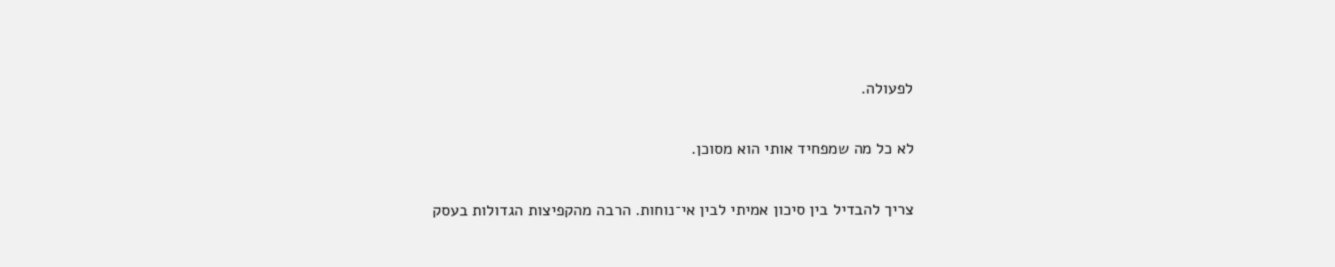לפעולה.

לא כל מה שמפחיד אותי הוא מסוכן.

צריך להבדיל בין סיכון אמיתי לבין אי־נוחות. הרבה מהקפיצות הגדולות בעסק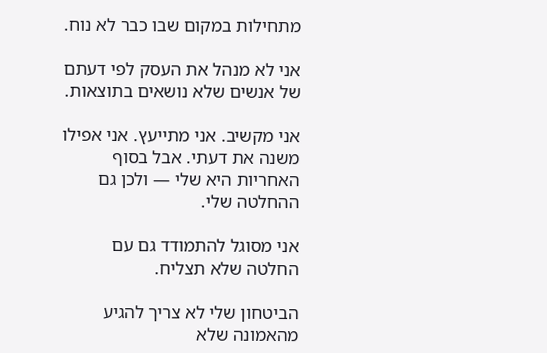מתחילות במקום שבו כבר לא נוח.

אני לא מנהל את העסק לפי דעתם של אנשים שלא נושאים בתוצאות.

אני מקשיב. אני מתייעץ. אני אפילו משנה את דעתי. אבל בסוף האחריות היא שלי — ולכן גם ההחלטה שלי.

אני מסוגל להתמודד גם עם החלטה שלא תצליח.

הביטחון שלי לא צריך להגיע מהאמונה שלא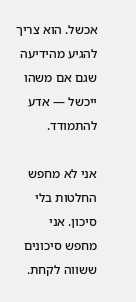אכשל. הוא צריך להגיע מהידיעה שגם אם משהו ייכשל — אדע להתמודד.

אני לא מחפש החלטות בלי סיכון. אני מחפש סיכונים ששווה לקחת.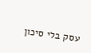עסק בלי סיכון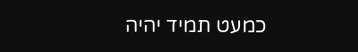כמעט תמיד יהיה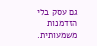גם עסק בלי הזדמנות משמעותית.